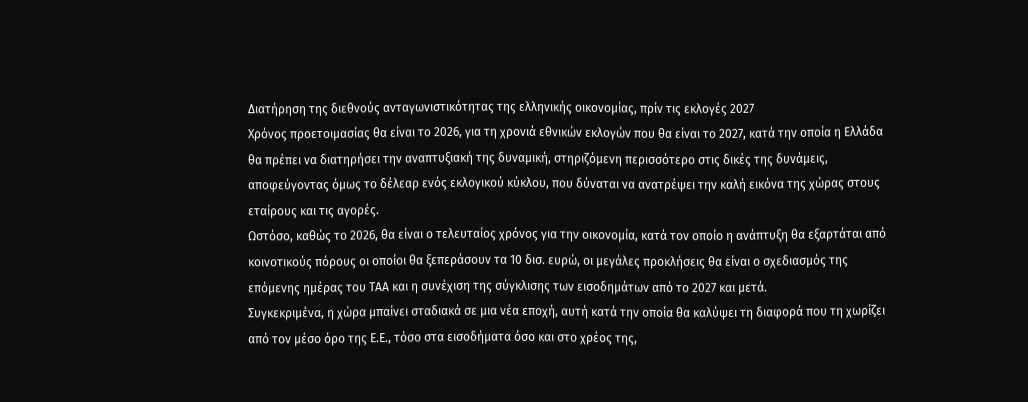Διατήρηση της διεθνούς ανταγωνιστικότητας της ελληνικής οικονοµίας, πρίν τις εκλογές 2027
Χρόνος προετοιµασίας θα είναι το 2026, για τη χρονιά εθνικών εκλογών που θα είναι το 2027, κατά την οποία η Ελλάδα θα πρέπει να διατηρήσει την αναπτυξιακή της δυναµική, στηριζόμενη περισσότερο στις δικές της δυνάµεις, αποφεύγοντας όµως το δέλεαρ ενός εκλογικού κύκλου, που δύναται να ανατρέψει την καλή εικόνα της χώρας στους εταίρους και τις αγορές.
Ωστόσο, καθώς το 2026, θα είναι ο τελευταίος χρόνος για την οικονοµία, κατά τον οποίο η ανάπτυξη θα εξαρτάται από κοινοτικούς πόρους οι οποίοι θα ξεπεράσουν τα 10 δισ. ευρώ, οι µεγάλες προκλήσεις θα είναι ο σχεδιασµός της επόµενης ηµέρας του ΤΑΑ και η συνέχιση της σύγκλισης των εισοδηµάτων από το 2027 και µετά.
Συγκεκριμένα, η χώρα µπαίνει σταδιακά σε µια νέα εποχή, αυτή κατά την οποία θα καλύψει τη διαφορά που τη χωρίζει από τον µέσο όρο της Ε.Ε., τόσο στα εισοδήµατα όσο και στο χρέος της,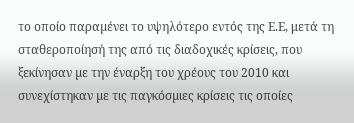το οποίο παραµένει το υψηλότερο εντός της Ε.Ε, μετά τη σταθεροποίησή της από τις διαδοχικές κρίσεις, που ξεκίνησαν µε την έναρξη του χρέους του 2010 και συνεχίστηκαν µε τις παγκόσµιες κρίσεις τις οποίες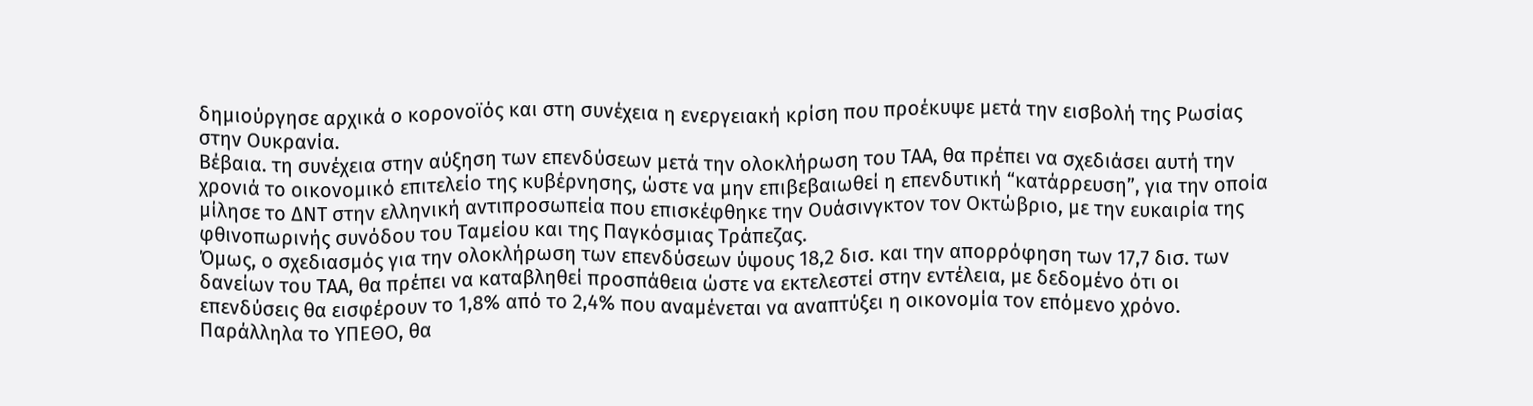δηµιούργησε αρχικά ο κορονοϊός και στη συνέχεια η ενεργειακή κρίση που προέκυψε µετά την εισβολή της Ρωσίας στην Ουκρανία.
Βέβαια. τη συνέχεια στην αύξηση των επενδύσεων µετά την ολοκλήρωση του ΤΑΑ, θα πρέπει να σχεδιάσει αυτή την χρονιά το οικονοµικό επιτελείο της κυβέρνησης, ώστε να µην επιβεβαιωθεί η επενδυτική “κατάρρευση”, για την οποία μίλησε το ΔΝΤ στην ελληνική αντιπροσωπεία που επισκέφθηκε την Ουάσινγκτον τον Οκτώβριο, µε την ευκαιρία της φθινοπωρινής συνόδου του Ταµείου και της Παγκόσµιας Τράπεζας.
Όμως, ο σχεδιασµός για την ολοκλήρωση των επενδύσεων ύψους 18,2 δισ. και την απορρόφηση των 17,7 δισ. των δανείων του ΤΑΑ, θα πρέπει να καταβληθεί προσπάθεια ώστε να εκτελεστεί στην εντέλεια, µε δεδοµένο ότι οι επενδύσεις θα εισφέρουν το 1,8% από το 2,4% που αναµένεται να αναπτύξει η οικονοµία τον επόµενο χρόνο.
Παράλληλα το ΥΠΕΘΟ, θα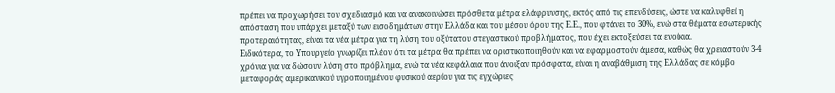πρέπει να προχωρήσει τον σχεδιασµό και να ανακοινώσει πρόσθετα µέτρα ελάφρυνσης, εκτός από τις επενδύσεις, ώστε να καλυφθεί η απόσταση που υπάρχει µεταξύ των εισοδηµάτων στην Ελλάδα και του µέσου όρου της Ε.Ε., που φτάνει το 30%, ενώ στα θέµατα εσωτερικής προτεραιότητας, είναι τα νέα µέτρα για τη λύση του οξύτατου στεγαστικού προβλήµατος, που έχει εκτοξεύσει τα ενοίκια.
Ειδικότερα, το Υπουργείο γνωρίζει πλέον ότι τα µέτρα θα πρέπει να οριστικοποιηθούν και να εφαρµοστούν άµεσα, καθώς θα χρειαστούν 3-4 χρόνια για να δώσουν λύση στο πρόβληµα, ενώ τα νέα κεφάλαια που άνοιξαν πρόσφατα, είναι η αναβάθµιση της Ελλάδας σε κόµβο µεταφοράς αµερικανικού υγροποιηµένου φυσικού αερίου για τις εγχώριες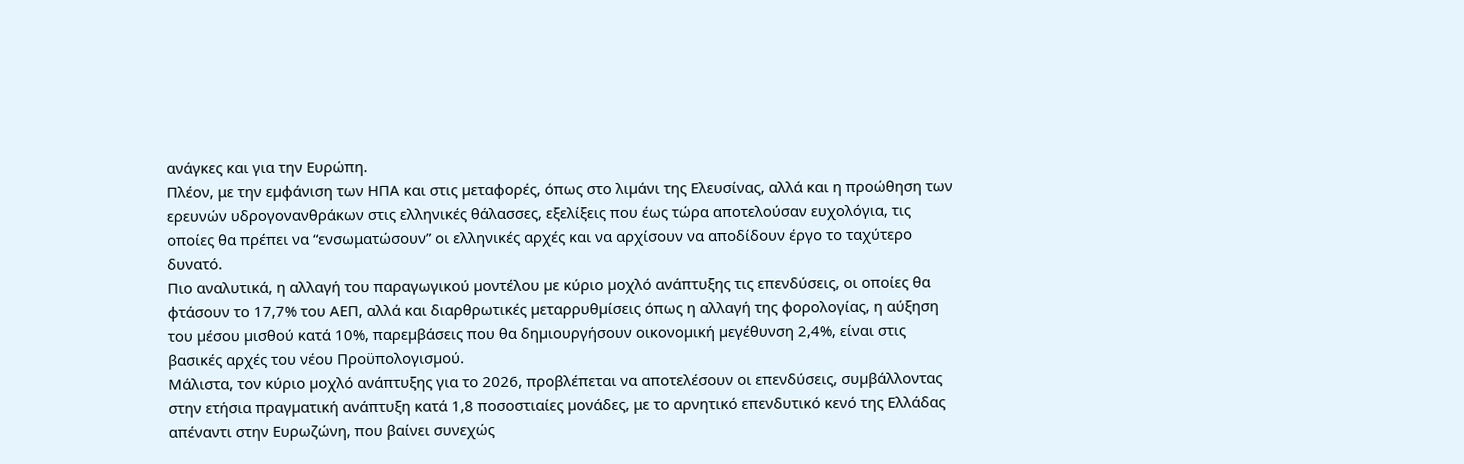ανάγκες και για την Ευρώπη.
Πλέον, με την εµφάνιση των ΗΠΑ και στις µεταφορές, όπως στο λιµάνι της Ελευσίνας, αλλά και η προώθηση των ερευνών υδρογονανθράκων στις ελληνικές θάλασσες, εξελίξεις που έως τώρα αποτελούσαν ευχολόγια, τις οποίες θα πρέπει να “ενσωματώσουν” οι ελληνικές αρχές και να αρχίσουν να αποδίδουν έργο το ταχύτερο δυνατό.
Πιο αναλυτικά, η αλλαγή του παραγωγικού µοντέλου µε κύριο µοχλό ανάπτυξης τις επενδύσεις, οι οποίες θα φτάσουν το 17,7% του ΑΕΠ, αλλά και διαρθρωτικές µεταρρυθµίσεις όπως η αλλαγή της φορολογίας, η αύξηση του µέσου µισθού κατά 10%, παρεµβάσεις που θα δηµιουργήσουν οικονοµική µεγέθυνση 2,4%, είναι στις βασικές αρχές του νέου Προϋπολογισµού.
Μάλιστα, τον κύριο µοχλό ανάπτυξης για το 2026, προβλέπεται να αποτελέσουν οι επενδύσεις, συµβάλλοντας στην ετήσια πραγµατική ανάπτυξη κατά 1,8 ποσοστιαίες µονάδες, με το αρνητικό επενδυτικό κενό της Ελλάδας απέναντι στην Ευρωζώνη, που βαίνει συνεχώς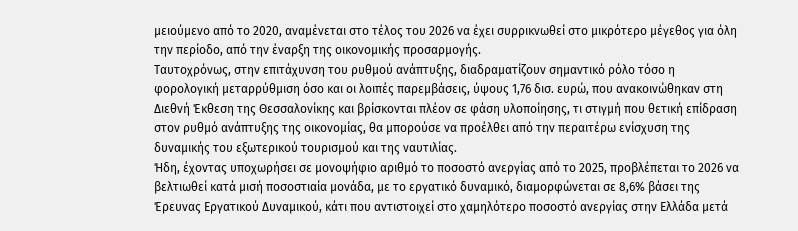µειούµενο από το 2020, αναµένεται στο τέλος του 2026 να έχει συρρικνωθεί στο µικρότερο µέγεθος για όλη την περίοδο, από την έναρξη της οικονοµικής προσαρµογής.
Ταυτοχρόνως, στην επιτάχυνση του ρυθµού ανάπτυξης, διαδραµατίζουν σημαντικό ρόλο τόσο η φορολογική µεταρρύθµιση όσο και οι λοιπές παρεµβάσεις, ύψους 1,76 δισ. ευρώ, που ανακοινώθηκαν στη Διεθνή Έκθεση της Θεσσαλονίκης και βρίσκονται πλέον σε φάση υλοποίησης, τι στιγμή που θετική επίδραση στον ρυθµό ανάπτυξης της οικονοµίας, θα µπορούσε να προέλθει από την περαιτέρω ενίσχυση της δυναµικής του εξωτερικού τουρισµού και της ναυτιλίας.
Ήδη, έχοντας υποχωρήσει σε µονοψήφιο αριθµό το ποσοστό ανεργίας από το 2025, προβλέπεται το 2026 να βελτιωθεί κατά µισή ποσοστιαία µονάδα, με το εργατικό δυναµικό, διαµορφώνεται σε 8,6% βάσει της Έρευνας Εργατικού Δυναµικού, κάτι που αντιστοιχεί στο χαµηλότερο ποσοστό ανεργίας στην Ελλάδα µετά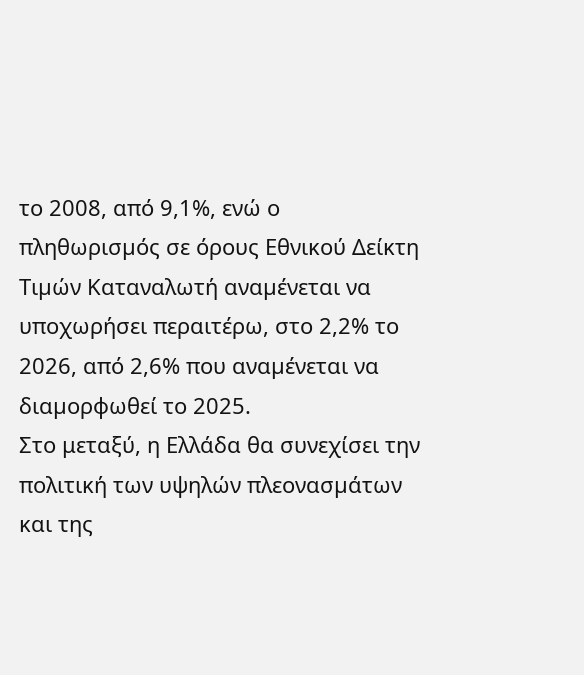το 2008, από 9,1%, ενώ ο πληθωρισµός σε όρους Εθνικού Δείκτη Τιµών Καταναλωτή αναµένεται να υποχωρήσει περαιτέρω, στο 2,2% το 2026, από 2,6% που αναµένεται να διαµορφωθεί το 2025.
Στο μεταξύ, η Ελλάδα θα συνεχίσει την πολιτική των υψηλών πλεονασµάτων και της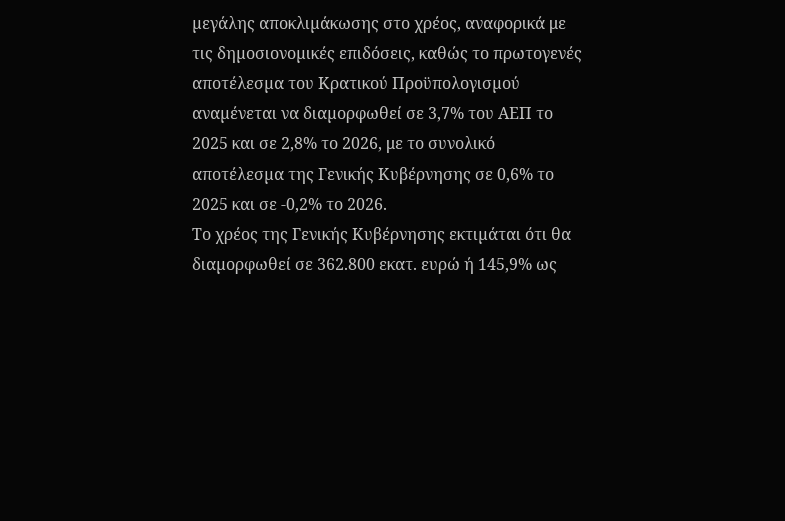µεγάλης αποκλιµάκωσης στο χρέος, αναφορικά με τις δηµοσιονοµικές επιδόσεις, καθώς το πρωτογενές αποτέλεσµα του Κρατικού Προϋπολογισµού αναµένεται να διαµορφωθεί σε 3,7% του ΑΕΠ το 2025 και σε 2,8% το 2026, με το συνολικό αποτέλεσµα της Γενικής Κυβέρνησης σε 0,6% το 2025 και σε -0,2% το 2026.
Το χρέος της Γενικής Κυβέρνησης εκτιµάται ότι θα διαµορφωθεί σε 362.800 εκατ. ευρώ ή 145,9% ως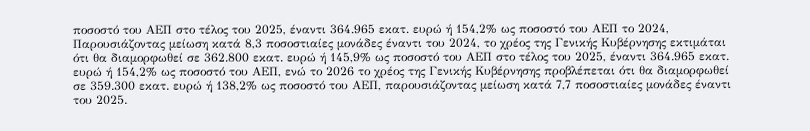ποσοστό του ΑΕΠ στο τέλος του 2025, έναντι 364.965 εκατ. ευρώ ή 154,2% ως ποσοστό του ΑΕΠ το 2024,
Παρουσιάζοντας µείωση κατά 8,3 ποσοστιαίες µονάδες έναντι του 2024, το χρέος της Γενικής Κυβέρνησης εκτιµάται ότι θα διαµορφωθεί σε 362.800 εκατ. ευρώ ή 145,9% ως ποσοστό του ΑΕΠ στο τέλος του 2025, έναντι 364.965 εκατ. ευρώ ή 154,2% ως ποσοστό του ΑΕΠ, ενώ το 2026 το χρέος της Γενικής Κυβέρνησης προβλέπεται ότι θα διαµορφωθεί σε 359.300 εκατ. ευρώ ή 138,2% ως ποσοστό του ΑΕΠ, παρουσιάζοντας µείωση κατά 7,7 ποσοστιαίες µονάδες έναντι του 2025.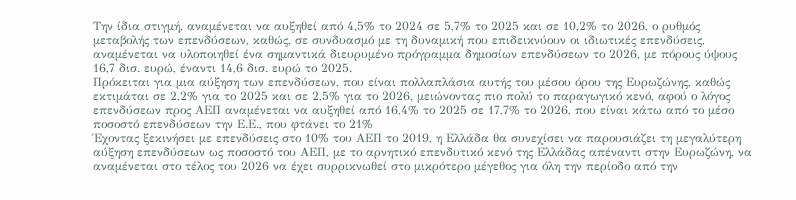Την ίδια στιγμή, αναµένεται να αυξηθεί από 4,5% το 2024 σε 5,7% το 2025 και σε 10,2% το 2026, ο ρυθµός µεταβολής των επενδύσεων, καθώς, σε συνδυασµό µε τη δυναµική που επιδεικνύουν οι ιδιωτικές επενδύσεις, αναµένεται να υλοποιηθεί ένα σηµαντικά διευρυµένο πρόγραµµα δηµοσίων επενδύσεων το 2026, µε πόρους ύψους 16,7 δισ. ευρώ, έναντι 14,6 δισ. ευρώ το 2025.
Πρόκειται για μια αύξηση των επενδύσεων, που είναι πολλαπλάσια αυτής του µέσου όρου της Ευρωζώνης, καθώς εκτιµάται σε 2,2% για το 2025 και σε 2,5% για το 2026, µειώνοντας πιο πολύ το παραγωγικό κενό, αφού ο λόγος επενδύσεων προς ΑΕΠ αναµένεται να αυξηθεί από 16,4% το 2025 σε 17,7% το 2026, που είναι κάτω από το µέσο ποσοστό επενδύσεων την Ε.Ε., που φτάνει το 21%
Έχοντας ξεκινήσει µε επενδύσεις στο 10% του ΑΕΠ το 2019, η Ελλάδα θα συνεχίσει να παρουσιάζει τη µεγαλύτερη αύξηση επενδύσεων ως ποσοστό του ΑΕΠ, με το αρνητικό επενδυτικό κενό της Ελλάδας απέναντι στην Ευρωζώνη, να αναµένεται στο τέλος του 2026 να έχει συρρικνωθεί στο µικρότερο µέγεθος για όλη την περίοδο από την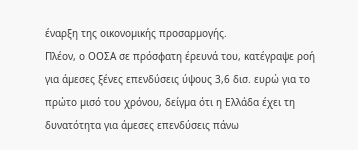έναρξη της οικονοµικής προσαρµογής.
Πλέον, ο ΟΟΣΑ σε πρόσφατη έρευνά του, κατέγραψε ροή για άµεσες ξένες επενδύσεις ύψους 3,6 δισ. ευρώ για το πρώτο µισό του χρόνου, δείγµα ότι η Ελλάδα έχει τη δυνατότητα για άµεσες επενδύσεις πάνω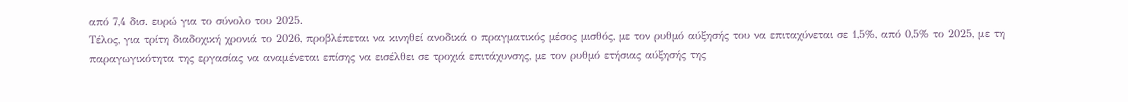από 7,4 δισ. ευρώ για το σύνολο του 2025.
Τέλος, για τρίτη διαδοχική χρονιά το 2026, προβλέπεται να κινηθεί ανοδικά ο πραγµατικός µέσος µισθός, µε τον ρυθµό αύξησής του να επιταχύνεται σε 1,5%, από 0,5% το 2025, με τη παραγωγικότητα της εργασίας να αναμένεται επίσης να εισέλθει σε τροχιά επιτάχυνσης, µε τον ρυθµό ετήσιας αύξησής της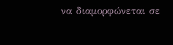να διαµορφώνεται σε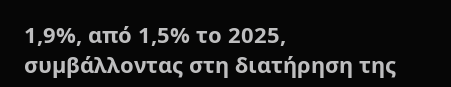1,9%, από 1,5% το 2025, συµβάλλοντας στη διατήρηση της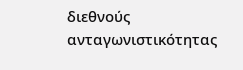διεθνούς ανταγωνιστικότητας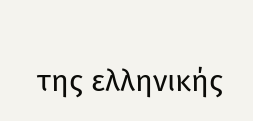της ελληνικής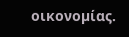οικονοµίας.